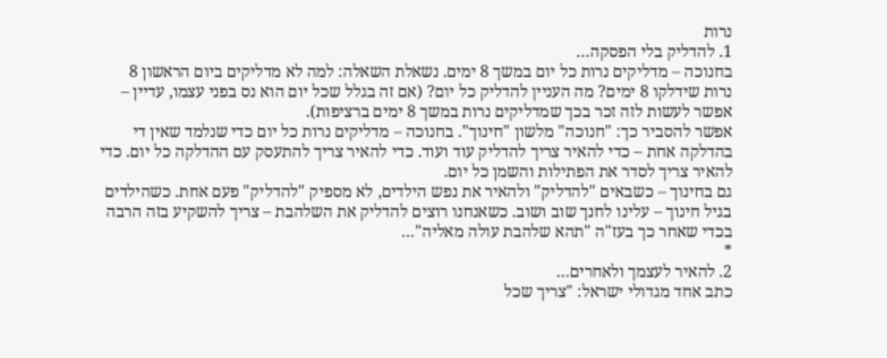נרות
1. להדליק בלי הפסקה…
בחנוכה – מדליקים נרות כל יום במשך 8 ימים. נשאלת השאלה: למה לא מדליקים ביום הראשון 8 נרות שידלקו 8 ימים? מה העניין להדליק כל יום? (אם זה בגלל שכל יום הוא נס בפני עצמו, עדיין – אפשר לעשות לזה זכר בכך שמדליקים נרות במשך 8 ימים ברציפות).
אפשר להסביר כך: "חנוכה" מלשון "חינוך". בחנוכה – מדליקים נרות כל יום כדי שנלמד שאין די בהדלקה אחת – כדי להאיר צריך להדליק עוד ועוד. כדי להאיר צריך להתעסק עם ההדלקה כל יום. כדי להאיר צריך לסדר את הפתילות והשמן כל יום.
גם בחינוך – כשבאים "להדליק" ולהאיר את נפש הילדים, לא מספיק "להדליק" פעם אחת. כשהילדים בגיל חינוך – עלינו לחנך שוב ושוב. כשאנחנו רוצים להדליק את השלהבת – צריך להשקיע בזה הרבה בכדי שאחר כך בעז"ה "תהא שלהבת עולה מאליה"…
*
2. להאיר לעצמך ולאחרים…
כתב אחד מגדולי ישראל: "צריך שכל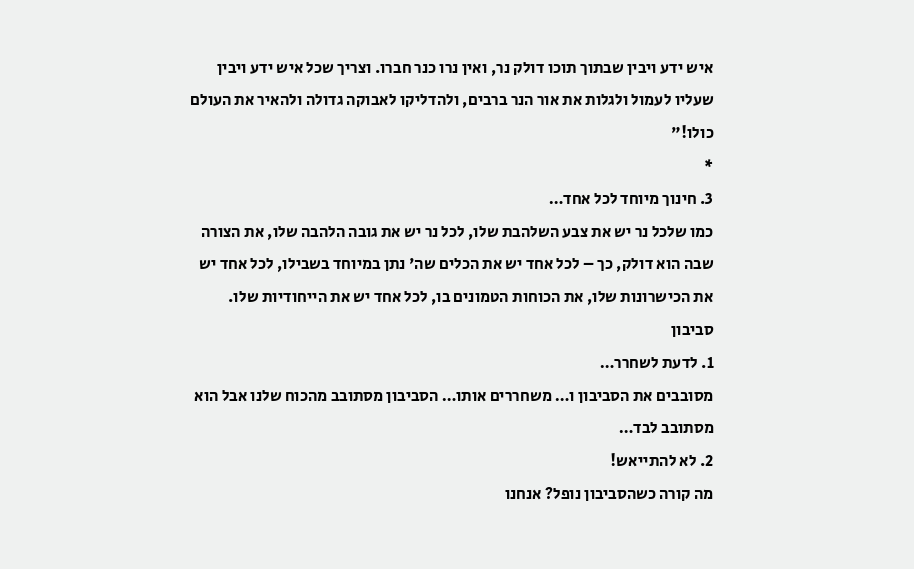איש ידע ויבין שבתוך תוכו דולק נר, ואין נרו כנר חברו. וצריך שכל איש ידע ויבין שעליו לעמול ולגלות את אור הנר ברבים, ולהדליקו לאבוקה גדולה ולהאיר את העולם כולו!"
*
3. חינוך מיוחד לכל אחד…
כמו שלכל נר יש את צבע השלהבת שלו, לכל נר יש את גובה הלהבה שלו, את הצורה שבה הוא דולק, כך – לכל אחד יש את הכלים שה' נתן במיוחד בשבילו, לכל אחד יש את הכישרונות שלו, את הכוחות הטמונים בו, לכל אחד יש את הייחודיות שלו.
סביבון
1. לדעת לשחרר…
מסובבים את הסביבון ו… משחררים אותו… הסביבון מסתובב מהכוח שלנו אבל הוא מסתובב לבד…
2. לא להתייאש!
מה קורה כשהסביבון נופל? אנחנו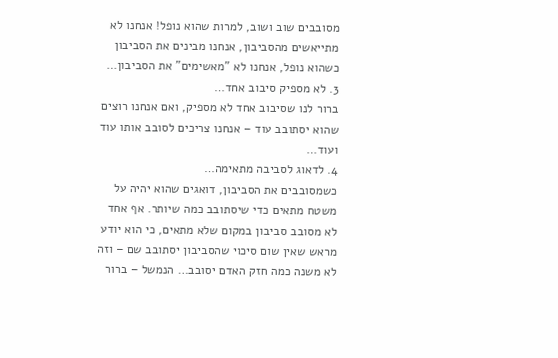מסובבים שוב ושוב, למרות שהוא נופל! אנחנו לא מתייאשים מהסביבון, אנחנו מבינים את הסביבון כשהוא נופל, אנחנו לא "מאשימים" את הסביבון…
3. לא מספיק סיבוב אחד…
ברור לנו שסיבוב אחד לא מספיק, ואם אנחנו רוצים שהוא יסתובב עוד – אנחנו צריכים לסובב אותו עוד ועוד…
4. לדאוג לסביבה מתאימה…
כשמסובבים את הסביבון, דואגים שהוא יהיה על משטח מתאים כדי שיסתובב כמה שיותר. אף אחד לא מסובב סביבון במקום שלא מתאים, כי הוא יודע מראש שאין שום סיכוי שהסביבון יסתובב שם – וזה לא משנה כמה חזק האדם יסובב… הנמשל – ברור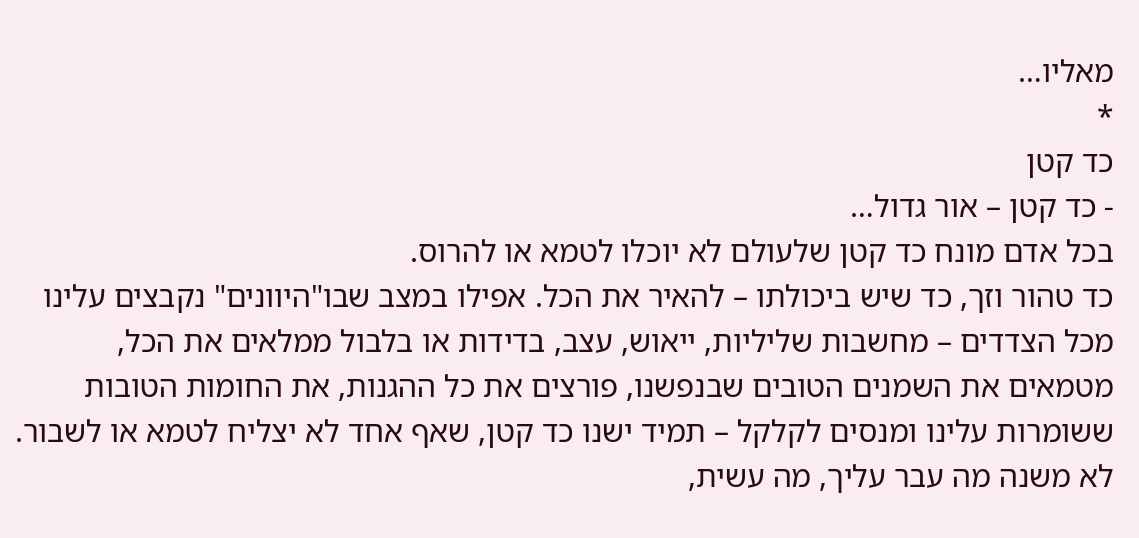מאליו…
*
כד קטן
- כד קטן – אור גדול…
בכל אדם מונח כד קטן שלעולם לא יוכלו לטמא או להרוס.
כד טהור וזך, כד שיש ביכולתו – להאיר את הכל. אפילו במצב שבו"היוונים" נקבצים עלינו מכל הצדדים – מחשבות שליליות, ייאוש, עצב, בדידות או בלבול ממלאים את הכל, מטמאים את השמנים הטובים שבנפשנו, פורצים את כל ההגנות, את החומות הטובות ששומרות עלינו ומנסים לקלקל – תמיד ישנו כד קטן, שאף אחד לא יצליח לטמא או לשבור.
לא משנה מה עבר עליך, מה עשית,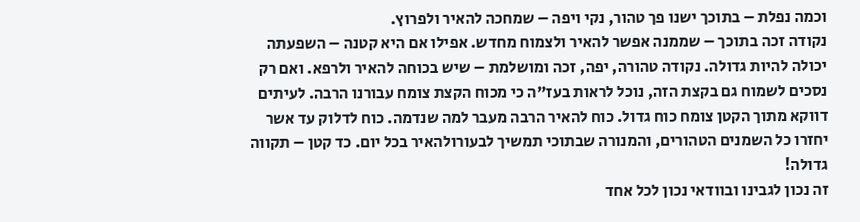וכמה נפלת – בתוכך ישנו פך טהור, נקי ויפה – שמחכה להאיר ולפרוץ.
נקודה זכה בתוכך – שממנה אפשר להאיר ולצמוח מחדש. אפילו אם היא קטנה – השפעתה יכולה להיות גדולה. נקודה טהורה, יפה, זכה ומושלמת – שיש בכוחה להאיר ולרפא. ואם רק נסכים לשמוח גם בקצת הזה, נוכל לראות בעז"ה כי מכוח הקצת צומח עבורנו הרבה. לעיתים דווקא מתוך הקטן צומח כוח גדול. כוח להאיר הרבה מעבר למה שנדמה. כוח לדלוק עד אשר יחזרו כל השמנים הטהורים, והמנורה שבתוכי תמשיך לבעורולהאיר בכל יום. כד קטן – תקווה גדולה!
זה נכון לגבינו ובוודאי נכון לכל אחד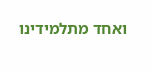ואחד מתלמידינו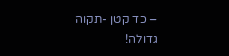– כד קטן -תקוה גדולה!